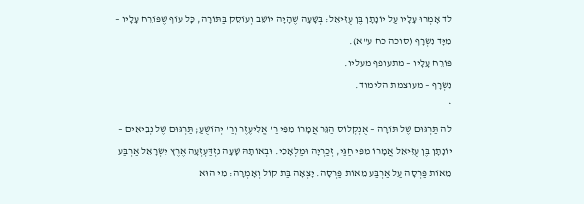לד אָמְרוּ עָלָיו עַל יוֹנָתָן בֶּן עֻזִּיאֵל: בְּשָׁעָה שֶׁהָיָה יוֹשֵׁב וְעוֹסֵק בַּתּוֹרָה, כָּל עוֹף שֶׁפּוֹרֵח עָלָיו – מִיָּד נִשְׂרָף (סוכה כח ע"א).
פּוֹרֵח עָלָיו – מתעופף מעליו.
נִשְׂרָף – מעוצמת הלימוד.
*
לה תַּרְגּוּם שֶׁל תּוֹרָה – אֻנְקְלוֹס הַגֵּר אֲמָרוֹ מִפִּי רַ' אֱלִיעֶזֶר וְרַ' יְהוֹשֻׁעַ; תַּרְגּוּם שֶׁל נְבִיאִים – יוֹנָתָן בֶּן עֻזִּיאֵל אֲמָרוֹ מִפִּי חַגַּי, זְכַרְיָה וּמַלְאָכִי. וּבְאוֹתָהּ שָׁעָה נִזְדַּעְזְעָה אֶרֶץ יִשְׂרָאֵל אַרְבַּע מֵאוֹת פַּרְסָה עַל אַרְבַּע מֵאוֹת פַּרְסָה. יָצְאָה בַּת קוֹל וְאָמְרָה: מִי הוּא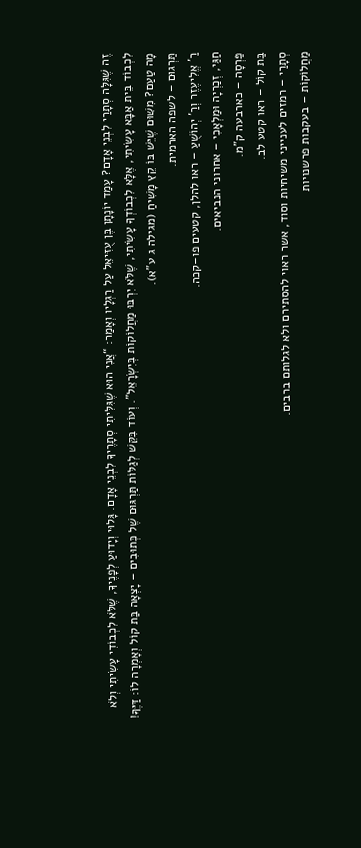זֶה שֶׁגִּלָּה סְתָרַי לִבְנֵי אָדָם? עָמַד יוֹנָתָן בֶּן עֻזִּיאֵל עַל רַגְלָיו וְאָמַר: “אֲנִי הוּא שֶׁגִּלִּיתִי סְתָרֶיךָ לִבְנֵי אָדָם. גָּלוּי וְיָדוּעַ לְפָנֶיךָ, שֶׁלֹּא לִכְבוֹדִי עָשִׂיתִי וְלֹא לִכְבוֹד בֵּית אַבָּא עָשִׂיתִי, אֶלָּא לִכְבוֹדְךָ עָשִׂיתִי, שֶׁלֹּא יִרְבּוּ מַחֲלוֹקוֹת בְּיִשְׂרָאֵל”. וְעוֹד בִּקֵּשׁ לְגַלּוֹת תַּרְגּוּם שֶׁל כְּתוּבִים – יָצְאָה בַּת קוֹל וְאָמְרָה לוֹ: דַּיֶּךָּ!
מָה טַעַם? מִשּׁוּם שֶׁיֵּשׁ בּוֹ קֵץ מָשִׁיחַ (מגילה ג ע"א).
תַּרְגוּם – לשפה הארמית.
רַ' אֱלִיעֶזֶר וְרַ' יְהוֹשֻׁעַ – ראו להלן, קטעים פו–קכה.
חַגַּי, זְכַרְיָה וּמַלְאָכִי – אחרוני הנביאים.
פַּרְסָה – כארבעה ק"מ.
בַּת קוֹל – ראו קטע לב.
סְתָרַי – רמזים לענייני משיחיות וסוד, אשר ראוי להסתירם ולא לגלותם ברבים.
מַחֲלוֹקוֹת – בעקבות פרשנויות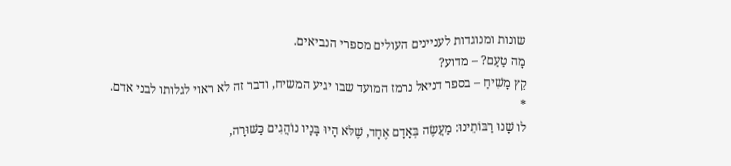שונות ומנוגדות לעניינים העולים מספרי הנביאים.
מָה טַעַם? – מדוע?
קֵץ מָשִׁיחַ – בספר דניאל נרמז המועד שבו יגיע המשיח, ודבר זה לא ראוי לגלותו לבני אדם.
*
לו שָׁנוּ רַבּוֹתֵינוּ: מַעֲשֶׂה בְּאָדָם אֶחָד, שֶׁלֹּא הָיוּ בָּנָיו נוֹהֲגִים כַּשּׁוּרָה,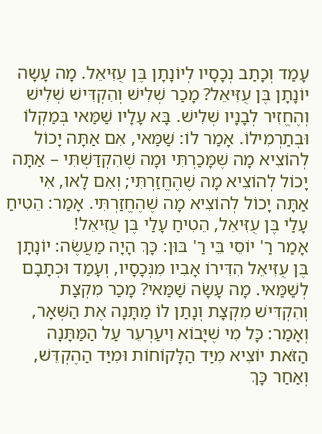עָמַד וְכָתַב נְכָסָיו לְיוֹנָתָן בֶּן עֻזִּיאֵל. מָה עָשָה יוֹנָתָן בֶּן עֻזִּיאֵל? מָכַר שְׁלִישׁ וְהִקְדִּישׁ שְׁלִישׁ וְהֶחֱזִיר לְבָנָיו שְׁלִישׁ. בָּא עָלָיו שַׁמַּאי בְּמַקְלוֹ וּבְתַרְמִילוֹ. אָמַר לוֹ: שַׁמַּאי, אִם אַתָּה יָכוֹל לְהוֹצִיא מָה שֶׁמָּכַרְתִּי וּמָה שֶׁהִקְדַּשְׁתִּי – אַתָּה יָכוֹל לְהוֹצִיא מָה שֶׁהֶחֱזַרְתִּי; וְאִם לָאו, אִי אַתָּה יָכוֹל לְהוֹצִיא מָה שֶׁהֶחֱזַרְתִּי. אָמַר: הֵטִיחַ עָלַי בֶּן עֻזִּיאֵל, הֵטִיחַ עָלַי בֶּן עֻזִּיאֵל!
אָמַר רַ' יוֹסֵי בֵּי רַ' בּוּן: כָּךְ הָיָה מַעֲשֶׂה: יוֹנָתָן בֶּן עֻזִּיאֵל הִדִּירוֹ אָבִיו מִנְּכָסָיו, וְעָמַד וּכְתָבָם לְשַׁמַּאי. מָה עָשָׂה שַׁמַּאי? מָכַר מִקְצָת וְהִקְדִּישׁ מִקְצָת וְנָתַן לוֹ מַתָּנָה אֶת הַשְּׁאָר, וְאָמַר: כָּל מִי שֶׁיָּבוֹא וִיעַרְעֵר עַל הַמַּתָּנָה הַזֹּאת יוֹצִיא מִיַּד הַלָּקוֹחוֹת וּמִיַּד הַהֶקְדֵּשׁ, וְאַחַר כָּךְ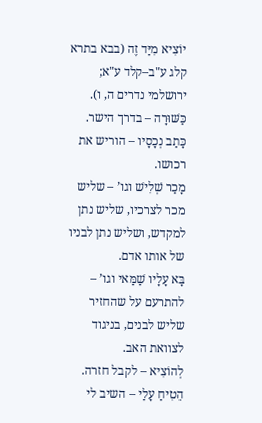יוֹצִיא מִיַּד זֶה (בבא בתרא קלג ע"ב–קלד ע"א; ירושלמי נדרים ה, ו).
כַּשּׁוּרָה – בדרך הישר.
כָּתַב נְכָסָיו – הוריש את רכושו.
מָכַר שְׁלִישׁ וגו’ – שליש מכר לצרכיו, שליש נתן למקדש, ושליש נתן לבניו של אותו אדם.
בָּא עָלָיו שַׁמַּאי וגו’ – להתרעם על שהחזיר שליש לבנים, בניגוד לצוואת האב.
לְהוֹצִיא – לקבל חזרה.
הֵטִיחַ עָלַי – השיב לי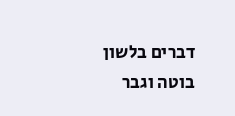דברים בלשון בוטה וגבר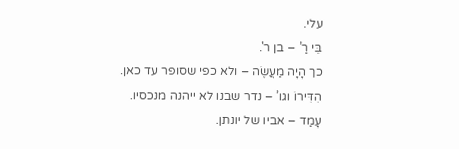עלי.
בֵּי רַ’ – בן ר'.
כך הָיָה מַעֲשֶׂה – ולא כפי שסופר עד כאן.
הִדִּירוֹ וגו’ – נדר שבנו לא ייהנה מנכסיו.
עָמַד – אביו של יונתן.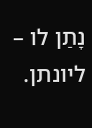נָתַן לו – ליונתן.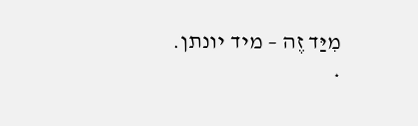מִיַּד זֶה – מיד יונתן.
*